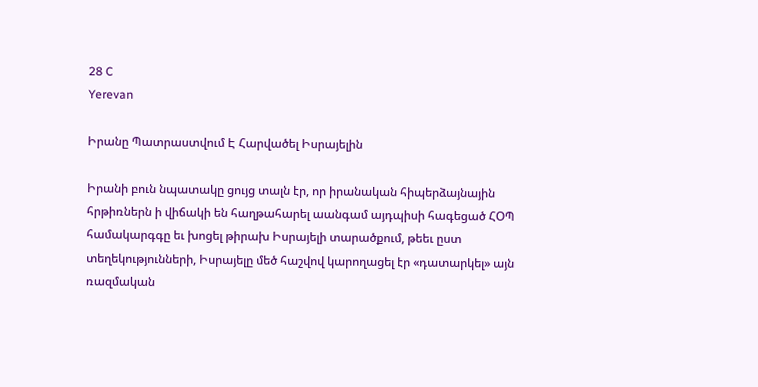28 C
Yerevan

Իրանը Պատրաստվում Է Հարվածել Իսրայելին

Իրանի բուն նպատակը ցույց տալն էր, որ իրանական հիպերձայնային հրթիռներն ի վիճակի են հաղթահարել աանգամ այդպիսի հագեցած ՀՕՊ համակարգգը եւ խոցել թիրախ Իսրայելի տարածքում, թեեւ ըստ տեղեկությունների, Իսրայելը մեծ հաշվով կարողացել էր «դատարկել» այն ռազմական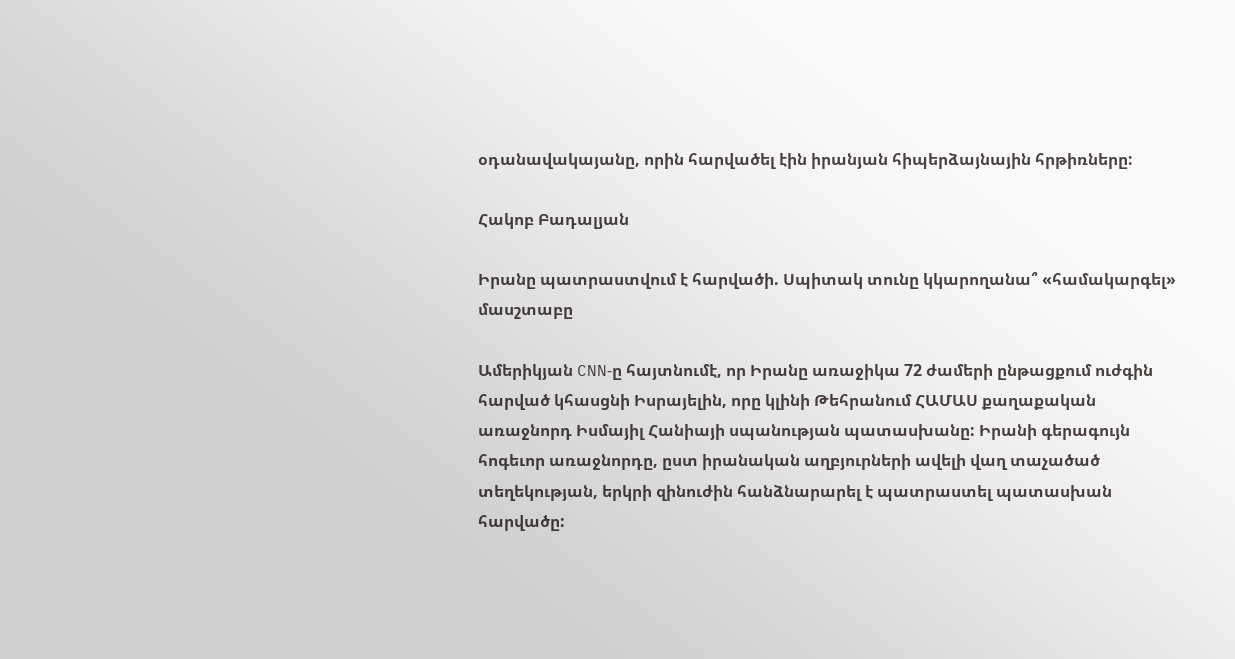օդանավակայանը, որին հարվածել էին իրանյան հիպերձայնային հրթիռները:

Հակոբ Բադալյան

Իրանը պատրաստվում է հարվածի. Սպիտակ տունը կկարողանա՞ «համակարգել» մասշտաբը

Ամերիկյան CNN‑ը հայտնումէ, որ Իրանը առաջիկա 72 ժամերի ընթացքում ուժգին հարված կհասցնի Իսրայելին, որը կլինի Թեհրանում ՀԱՄԱՍ քաղաքական առաջնորդ Իսմայիլ Հանիայի սպանության պատասխանը: Իրանի գերագույն հոգեւոր առաջնորդը, ըստ իրանական աղբյուրների ավելի վաղ տաչածած տեղեկության, երկրի զինուժին հանձնարարել է պատրաստել պատասխան հարվածը: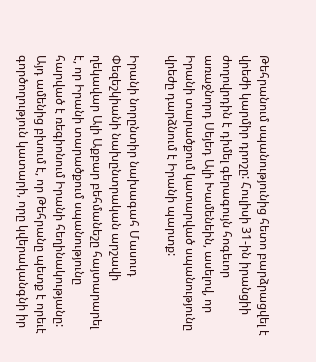Թեհրանում սպանությունից հետո բարձրացվել է վրեժի կարմիր դրոշը: Հուլիսի 31-ին իրանցիի ժողովրդին է դիմել գերագույն հոգեւոր առաջնորդ Սեյեդ Ալի Խամենեին, ասելով, որ Իրանի տարածքում կատարված սպանությունը վրեժը դարձնում է Իրանի պարտք:

Իրանի նորընտիր նախագահ Մասուդ Փեզեշկիանի նախընտրական արշավի ղեկավար Ալի Աքբար բեհմանեշը հայտարարել է, որ Իրանի տարածքում սպանությունը հարված է ռեգիոնում Իրանի հեղինակությանը: Այդ ամենից բխում է, որ Թեհրանը պետք է որեւէ գործողություն կատարի, որը կվերականգնի իր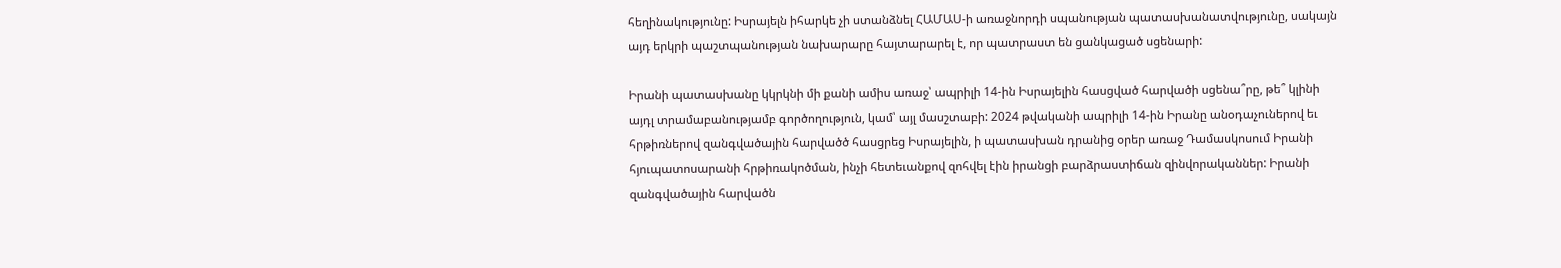հեղինակությունը: Իսրայելն իհարկե չի ստանձնել ՀԱՄԱՍ‑ի առաջնորդի սպանության պատասխանատվությունը, սակայն այդ երկրի պաշտպանության նախարարը հայտարարել է, որ պատրաստ են ցանկացած սցենարի:

Իրանի պատասխանը կկրկնի մի քանի ամիս առաջ՝ ապրիլի 14-ին Իսրայելին հասցված հարվածի սցենա՞րը, թե՞ կլինի այդլ տրամաբանությամբ գործողություն, կամ՝ այլ մասշտաբի: 2024 թվականի ապրիլի 14-ին Իրանը անօդաչուներով եւ հրթիռներով զանգվածային հարվածծ հասցրեց Իսրայելին, ի պատասխան դրանից օրեր առաջ Դամասկոսում Իրանի հյուպատոսարանի հրթիռակոծման, ինչի հետեւանքով զոհվել էին իրանցի բարձրաստիճան զինվորականներ: Իրանի զանգվածային հարվածն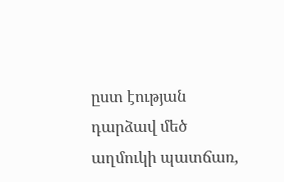ըստ էության դարձավ մեծ աղմուկի պատճառ,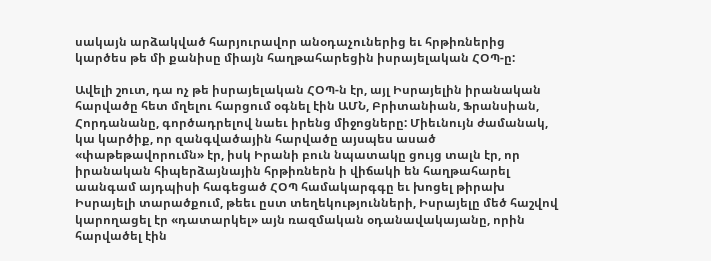սակայն արձակված հարյուրավոր անօդաչուներից եւ հրթիռներից կարծես թե մի քանիսը միայն հաղթահարեցին իսրայելական ՀՕՊ‑ը:

Ավելի շուտ, դա ոչ թե իսրայելական ՀՕՊ‑ն էր, այլ Իսրայելին իրանական հարվածը հետ մղելու հարցում օգնել էին ԱՄՆ, Բրիտանիան, Ֆրանսիան, Հորդանանը, գործադրելով նաեւ իրենց միջոցները: Միեւնույն ժամանակ, կա կարծիք, որ զանգվածային հարվածը այսպես ասած «փաթեթավորումն» էր, իսկ Իրանի բուն նպատակը ցույց տալն էր, որ իրանական հիպերձայնային հրթիռներն ի վիճակի են հաղթահարել աանգամ այդպիսի հագեցած ՀՕՊ համակարգգը եւ խոցել թիրախ Իսրայելի տարածքում, թեեւ ըստ տեղեկությունների, Իսրայելը մեծ հաշվով կարողացել էր «դատարկել» այն ռազմական օդանավակայանը, որին հարվածել էին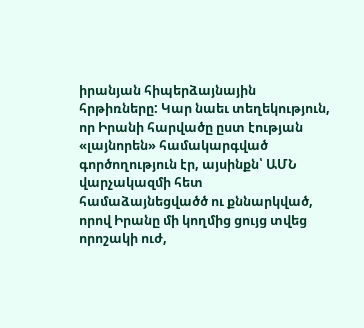իրանյան հիպերձայնային հրթիռները: Կար նաեւ տեղեկություն, որ Իրանի հարվածը ըստ էության «լայնորեն» համակարգված գործողություն էր, այսինքն՝ ԱՄՆ վարչակազմի հետ համաձայնեցվածծ ու քննարկված, որով Իրանը մի կողմից ցույց տվեց որոշակի ուժ,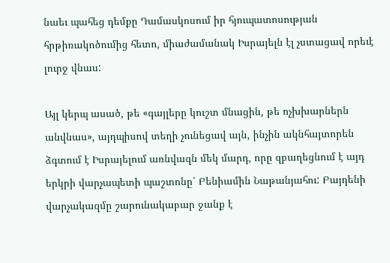նաեւ պահեց դեմքը Դամասկոսում իր հյուպատոսության հրթիռակոծումից հետո, միաժամանակ Իսրայելն էլ չստացավ որեւէ լուրջ վնաս:

Այլ կերպ ասած, թե «գայլերը կուշտ մնացին, թե ոչխխարներն անվնաս», այդպիսով տեղի չունեցավ այն, ինչին ակնհայտորեն ձգտում է Իսրայելում առնվազն մեկ մարդ, որը զբաղեցնում է այդ երկրի վարչապետի պաշտոնը՝ Բենիամին Նաթանյահու: Բայդենի վարչակազմը շարունակաբար ջանք է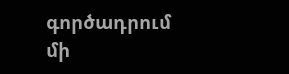գործադրում մի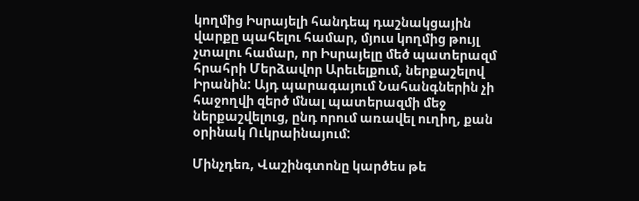կողմից Իսրայելի հանդեպ դաշնակցային վարքը պահելու համար, մյուս կողմից թույլ չտալու համար, որ Իսրայելը մեծ պատերազմ հրահրի Մերձավոր Արեւելքում, ներքաշելով Իրանին: Այդ պարագայում Նահանգներին չի հաջողվի զերծ մնալ պատերազմի մեջ ներքաշվելուց, ընդ որում առավել ուղիղ, քան օրինակ Ուկրաինայում:

Մինչդեռ, Վաշինգտոնը կարծես թե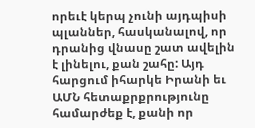որեւէ կերպ չունի այդպիսի պլաններ, հասկանալով, որ դրանից վնասը շատ ավելին է լինելու, քան շահը: Այդ հարցում իհարկե Իրանի եւ ԱՄՆ հետաքրքրությունը համարժեք է, քանի որ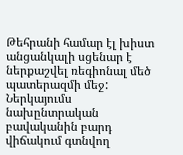Թեհրանի համար էլ խիստ անցանկալի սցենար է ներքաշվել ռեգիոնալ մեծ պատերազմի մեջ: Ներկայումս նախընտրական բավականին բարդ վիճակում գտնվող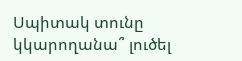Սպիտակ տունը կկարողանա՞ լուծել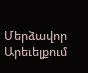Մերձավոր Արեւելքում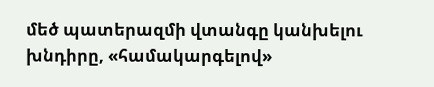մեծ պատերազմի վտանգը կանխելու խնդիրը, «համակարգելով»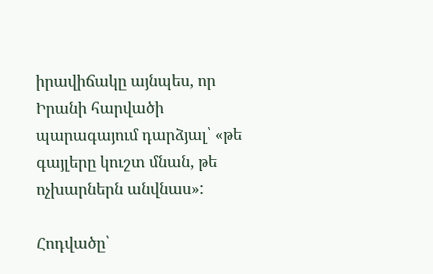իրավիճակը այնպես, որ Իրանի հարվածի պարագայում դարձյալ՝ «թե գայլերը կուշտ մնան, թե ոչխարներն անվնաս»:

Հոդվածը՝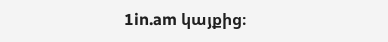1in.am կայքից։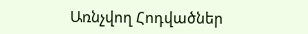Առնչվող Հոդվածներ